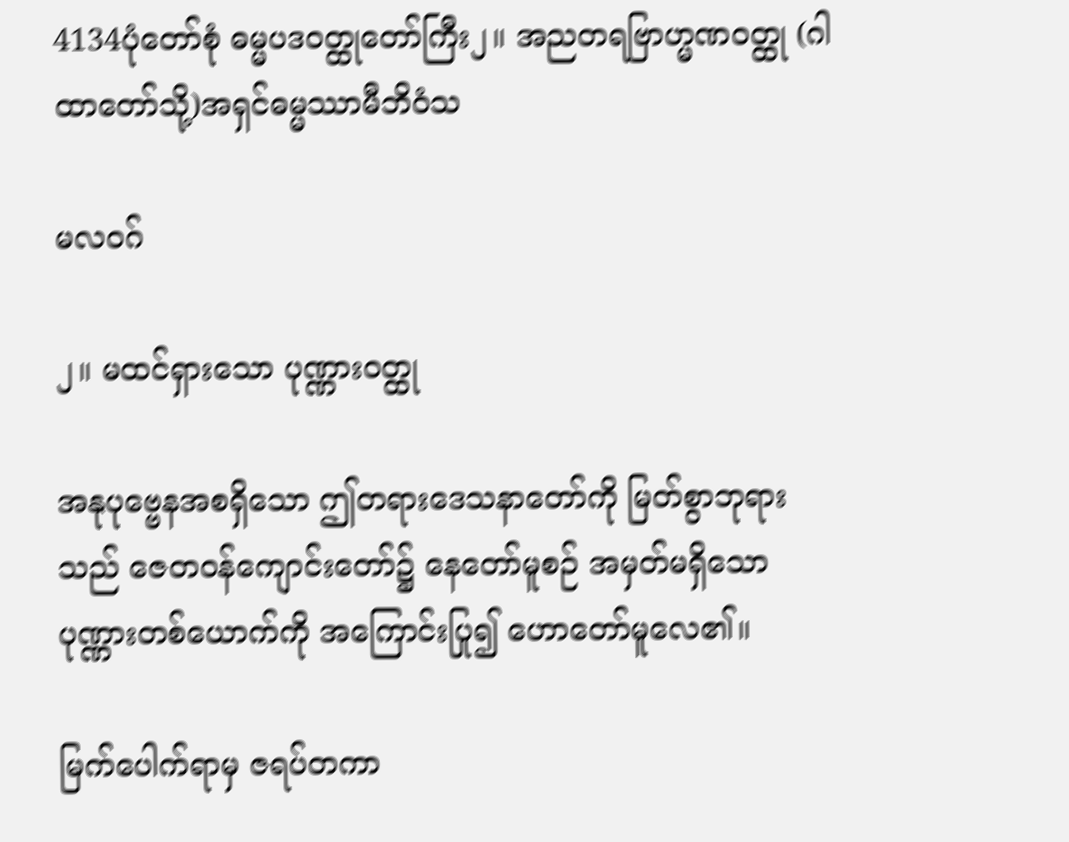4134ပုံတော်စုံ ဓမ္မပဒဝတ္ထုတော်ကြီး၂။ အညတရဗြာဟ္မဏဝတ္ထု (ဂါထာတော်သို့)အရှင်ဓမ္မဿာမီဘိဝံသ

မလဝဂ်

၂။ မထင်ရှားသော ပုဏ္ဏားဝတ္ထု

အနုပုဗ္ဗေနအစရှိသော ဤတရားဒေသနာတော်ကို မြတ်စွာဘုရားသည် ဇေတဝန်ကျောင်းတော်၌ နေတော်မူစဉ် အမှတ်မရှိသော ပုဏ္ဏားတစ်ယောက်ကို အကြောင်းပြု၍ ဟောတော်မူလေ၏။

မြက်ပေါက်ရာမှ ဇရပ်တကာ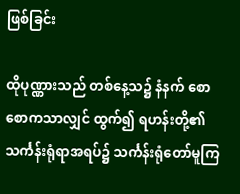ဖြစ်ခြင်း

ထိုပုဏ္ဏားသည် တစ်နေ့သ၌ နံနက် စောစောကသာလျှင် ထွက်၍ ရဟန်းတို့၏ သင်္ကန်းရုံရာအရပ်၌ သင်္ကန်းရုံတော်မူကြ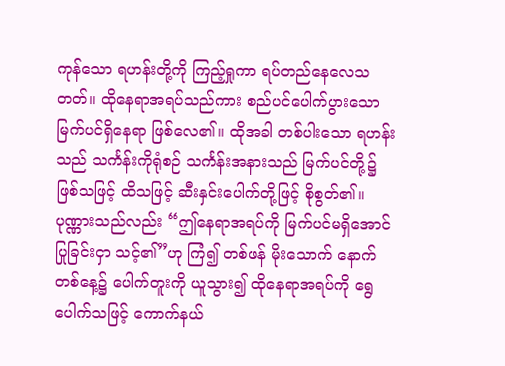ကုန်သော ရဟန်းတို့ကို ကြည့်ရှုကာ ရပ်တည်နေလေသတတ်။ ထိုနေရာအရပ်သည်ကား စည်ပင်ပေါက်ပွားသော မြက်ပင်ရှိနေရာ ဖြစ်လေ၏။ ထိုအခါ တစ်ပါးသော ရဟန်းသည် သင်္ကန်းကိုရုံစဉ် သင်္ကန်းအနားသည် မြက်ပင်တို့၌ ဖြစ်သဖြင့် ထိသဖြင့် ဆီးနှင်းပေါက်တို့ဖြင့် စိုစွတ်၏။ ပုဏ္ဏားသည်လည်း “ဤနေရာအရပ်ကို မြက်ပင်မရှိအောင် ပြုခြင်းငှာ သင့်၏”ဟု ကြံ၍ တစ်ဖန် မိုးသောက် နောက်တစ်နေ့၌ ပေါက်တူးကို ယူသွား၍ ထိုနေရာအရပ်ကို ရွေပေါက်သဖြင့် ကောက်နယ်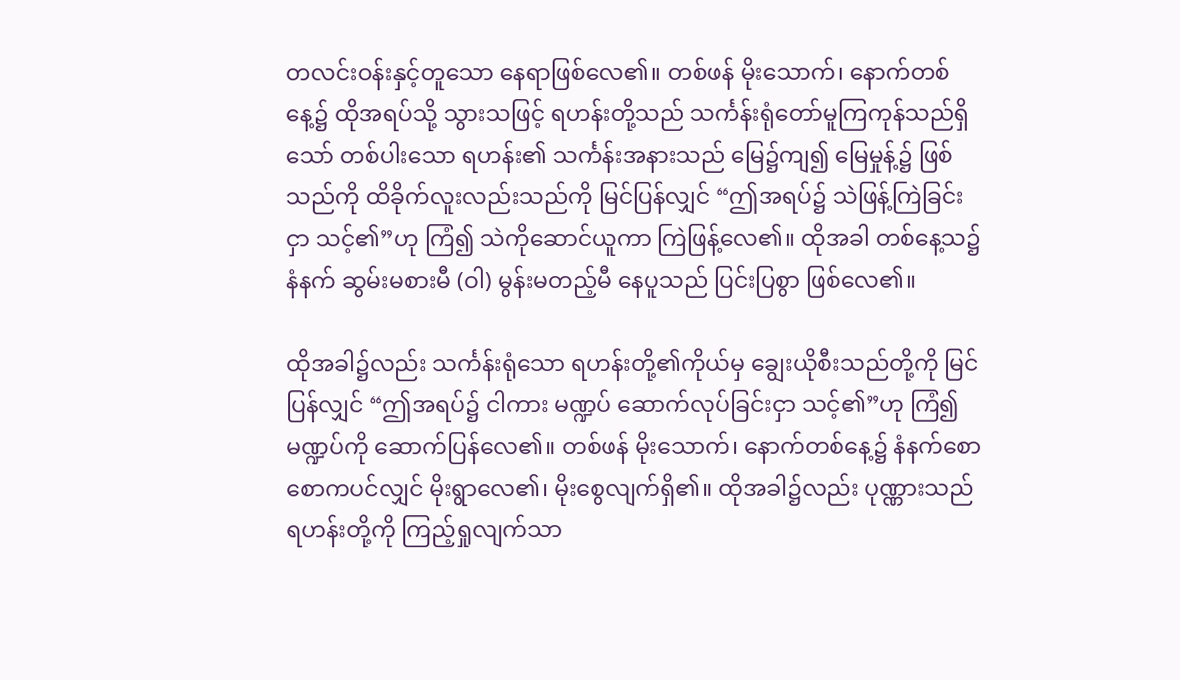တလင်းဝန်းနှင့်တူသော နေရာဖြစ်လေ၏။ တစ်ဖန် မိုးသောက်၊ နောက်တစ်နေ့၌ ထိုအရပ်သို့ သွားသဖြင့် ရဟန်းတို့သည် သင်္ကန်းရုံတော်မူကြကုန်သည်ရှိသော် တစ်ပါးသော ရဟန်း၏ သင်္ကန်းအနားသည် မြေ၌ကျ၍ မြေမှုန့်၌ ဖြစ်သည်ကို ထိခိုက်လူးလည်းသည်ကို မြင်ပြန်လျှင် “ဤအရပ်၌ သဲဖြန့်ကြဲခြင်းငှာ သင့်၏”ဟု ကြံ၍ သဲကိုဆောင်ယူကာ ကြဲဖြန့်လေ၏။ ထိုအခါ တစ်နေ့သ၌ နံနက် ဆွမ်းမစားမီ (ဝါ) မွန်းမတည့်မီ နေပူသည် ပြင်းပြစွာ ဖြစ်လေ၏။

ထိုအခါ၌လည်း သင်္ကန်းရုံသော ရဟန်းတို့၏ကိုယ်မှ ချွေးယိုစီးသည်တို့ကို မြင်ပြန်လျှင် “ဤအရပ်၌ ငါကား မဏ္ဍပ် ဆောက်လုပ်ခြင်းငှာ သင့်၏”ဟု ကြံ၍ မဏ္ဍပ်ကို ဆောက်ပြန်လေ၏။ တစ်ဖန် မိုးသောက်၊ နောက်တစ်နေ့၌ နံနက်စောစောကပင်လျှင် မိုးရွာလေ၏၊ မိုးစွေလျက်ရှိ၏။ ထိုအခါ၌လည်း ပုဏ္ဏားသည် ရဟန်းတို့ကို ကြည့်ရှုလျက်သာ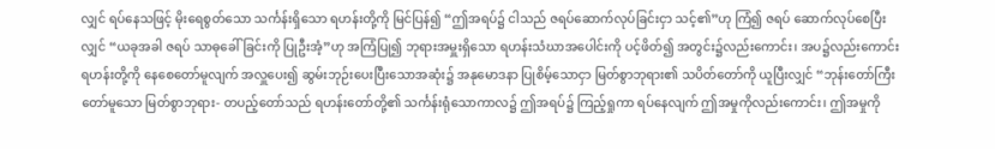လျှင် ရပ်နေသဖြင့် မိုးရေစွတ်သော သင်္ကန်းရှိသော ရဟန်းတို့ကို မြင်ပြန်၍ “ဤအရပ်၌ ငါသည် ဇရပ်ဆောက်လုပ်ခြင်းငှာ သင့်၏”ဟု ကြံ၍ ဇရပ် ဆောက်လုပ်စေပြီးလျှင် “ယခုအခါ ဇရပ် သာဓုခေါ်ခြင်းကို ပြုဦးအံ့”ဟု အကြံပြု၍ ဘုရားအမှူးရှိသော ရဟန်းသံဃာအပေါင်းကို ပင့်ဖိတ်၍ အတွင်း၌လည်းကောင်း၊ အပ၌လည်းကောင်း ရဟန်းတို့ကို နေစေတော်မူလျက် အလှူပေး၍ ဆွမ်းဘုဉ်းပေးပြီးသောအဆုံး၌ အနုမောဒနာ ပြုစိမ့်သောငှာ မြတ်စွာဘုရား၏ သပိတ်တော်ကို ယူပြီးလျှင် “ဘုန်းတော်ကြီးတော်မူသော မြတ်စွာဘုရား- တပည့်တော်သည် ရဟန်းတော်တို့၏ သင်္ကန်းရုံသောကာလ၌ ဤအရပ်၌ ကြည့်ရှုကာ ရပ်နေလျက် ဤအမှုကိုလည်းကောင်း၊ ဤအမှုကို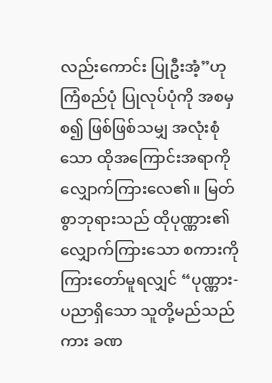လည်းကောင်း ပြုဦးအံ့”ဟု ကြံစည်ပုံ ပြုလုပ်ပုံကို အစမှစ၍ ဖြစ်ဖြစ်သမျှ အလုံးစုံသော ထိုအကြောင်းအရာကို လျှောက်ကြားလေ၏။ မြတ်စွာဘုရားသည် ထိုပုဏ္ဏား၏ လျှောက်ကြားသော စကားကို ကြားတော်မူရလျှင် “ပုဏ္ဏား- ပညာရှိသော သူတို့မည်သည်ကား ခဏ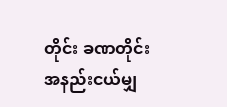တိုင်း ခဏတိုင်း အနည်းငယ်မျှ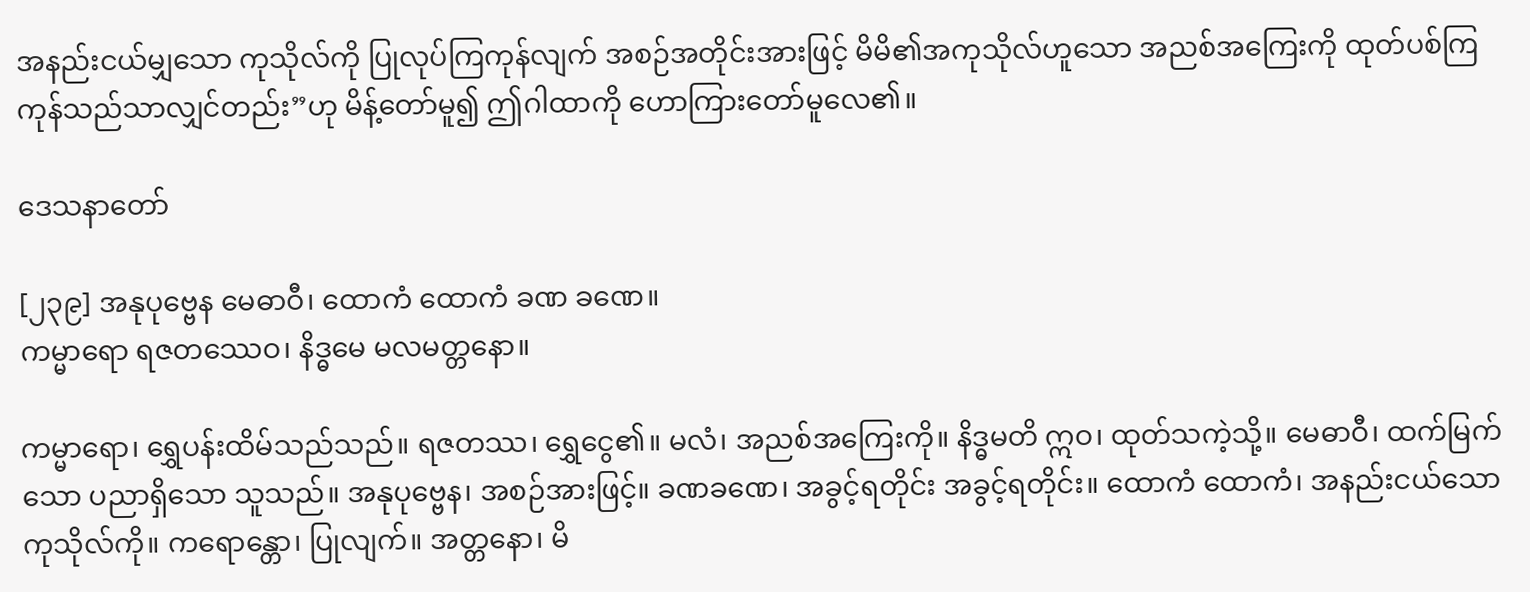အနည်းငယ်မျှသော ကုသိုလ်ကို ပြုလုပ်ကြကုန်လျက် အစဉ်အတိုင်းအားဖြင့် မိမိ၏အကုသိုလ်ဟူသော အညစ်အကြေးကို ထုတ်ပစ်ကြကုန်သည်သာလျှင်တည်း”ဟု မိန့်တော်မူ၍ ဤဂါထာကို ဟောကြားတော်မူလေ၏။

ဒေသနာတော်

[၂၃၉] အနုပုဗ္ဗေန မေဓာဝီ၊ ထောကံ ထောကံ ခဏ ခဏေ။
ကမ္မာရော ရဇတဿေဝ၊ နိဒ္ဓမေ မလမတ္တနော။

ကမ္မာရော၊ ရွှေပန်းထိမ်သည်သည်။ ရဇတဿ၊ ရွှေငွေ၏။ မလံ၊ အညစ်အကြေးကို။ နိဒ္ဓမတိ ဣဝ၊ ထုတ်သကဲ့သို့။ မေဓာဝီ၊ ထက်မြက်သော ပညာရှိသော သူသည်။ အနုပုဗ္ဗေန၊ အစဉ်အားဖြင့်။ ခဏခဏေ၊ အခွင့်ရတိုင်း အခွင့်ရတိုင်း။ ထောကံ ထောကံ၊ အနည်းငယ်သော ကုသိုလ်ကို။ ကရောန္တော၊ ပြုလျက်။ အတ္တနော၊ မိ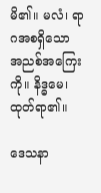မိ၏။ မလံ၊ ရာဂအစရှိသော အညစ်အကြေးကို။ နိဒ္ဓမေ၊ ထုတ်ရာ၏။

ဒေသနာ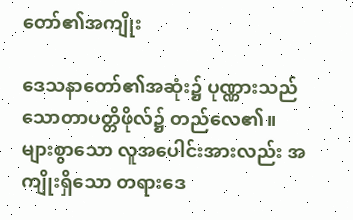တော်၏အကျိုး

ဒေသနာတော်၏အဆုံး၌ ပုဏ္ဏားသည် သောတာပတ္တိဖိုလ်၌ တည်လေ၏။ များစွာသော လူအပေါင်းအားလည်း အကျိုးရှိသော တရားဒေ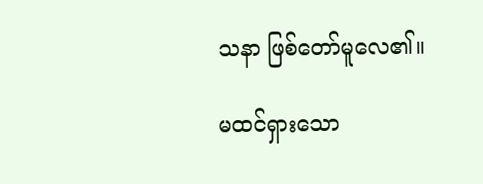သနာ ဖြစ်တော်မူလေ၏။

မထင်ရှားသော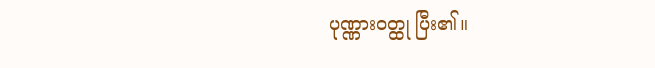ပုဏ္ဏားဝတ္ထု ပြီး၏။